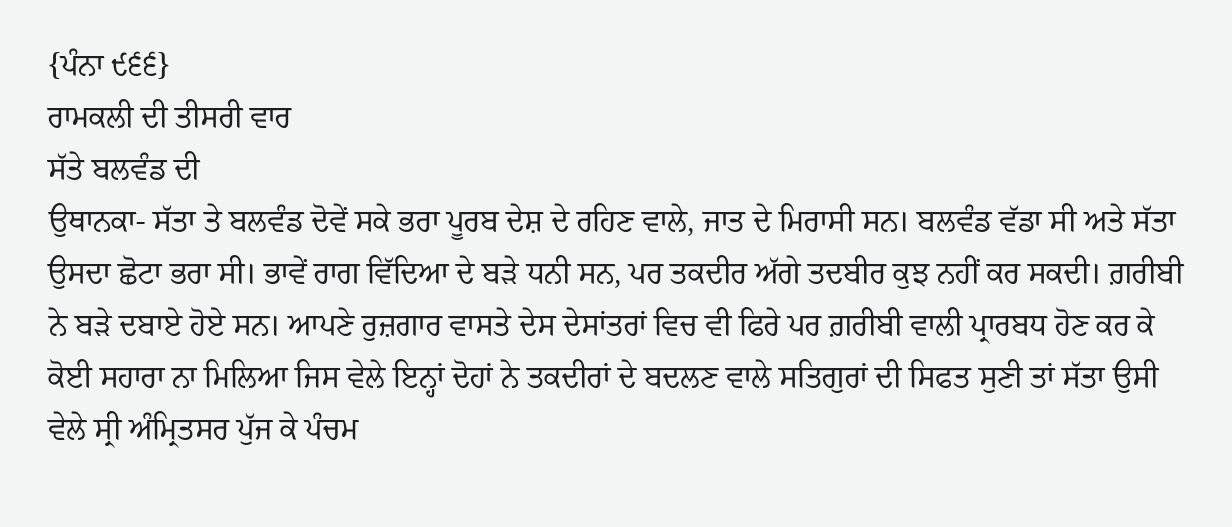{ਪੰਨਾ ੯੬੬}
ਰਾਮਕਲੀ ਦੀ ਤੀਸਰੀ ਵਾਰ
ਸੱਤੇ ਬਲਵੰਡ ਦੀ
ਉਥਾਨਕਾ- ਸੱਤਾ ਤੇ ਬਲਵੰਡ ਦੋਵੇਂ ਸਕੇ ਭਰਾ ਪੂਰਬ ਦੇਸ਼ ਦੇ ਰਹਿਣ ਵਾਲੇ, ਜਾਤ ਦੇ ਮਿਰਾਸੀ ਸਨ। ਬਲਵੰਡ ਵੱਡਾ ਸੀ ਅਤੇ ਸੱਤਾ ਉਸਦਾ ਛੋਟਾ ਭਰਾ ਸੀ। ਭਾਵੇਂ ਰਾਗ ਵਿੱਦਿਆ ਦੇ ਬੜੇ ਧਨੀ ਸਨ, ਪਰ ਤਕਦੀਰ ਅੱਗੇ ਤਦਬੀਰ ਕੁਝ ਨਹੀਂ ਕਰ ਸਕਦੀ। ਗ਼ਰੀਬੀ ਨੇ ਬੜੇ ਦਬਾਏ ਹੋਏ ਸਨ। ਆਪਣੇ ਰੁਜ਼ਗਾਰ ਵਾਸਤੇ ਦੇਸ ਦੇਸਾਂਤਰਾਂ ਵਿਚ ਵੀ ਫਿਰੇ ਪਰ ਗ਼ਰੀਬੀ ਵਾਲੀ ਪ੍ਰਾਰਬਧ ਹੋਣ ਕਰ ਕੇ ਕੋਈ ਸਹਾਰਾ ਨਾ ਮਿਲਿਆ ਜਿਸ ਵੇਲੇ ਇਨ੍ਹਾਂ ਦੋਹਾਂ ਨੇ ਤਕਦੀਰਾਂ ਦੇ ਬਦਲਣ ਵਾਲੇ ਸਤਿਗੁਰਾਂ ਦੀ ਸਿਫਤ ਸੁਣੀ ਤਾਂ ਸੱਤਾ ਉਸੀ ਵੇਲੇ ਸ੍ਰੀ ਅੰਮ੍ਰਿਤਸਰ ਪੁੱਜ ਕੇ ਪੰਚਮ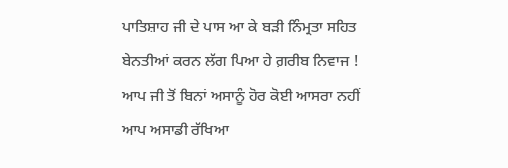ਪਾਤਿਸ਼ਾਹ ਜੀ ਦੇ ਪਾਸ ਆ ਕੇ ਬੜੀ ਨਿੰਮ੍ਰਤਾ ਸਹਿਤ ਬੇਨਤੀਆਂ ਕਰਨ ਲੱਗ ਪਿਆ ਹੇ ਗ਼ਰੀਬ ਨਿਵਾਜ ! ਆਪ ਜੀ ਤੋਂ ਬਿਨਾਂ ਅਸਾਨੂੰ ਹੋਰ ਕੋਈ ਆਸਰਾ ਨਹੀਂ ਆਪ ਅਸਾਡੀ ਰੱਖਿਆ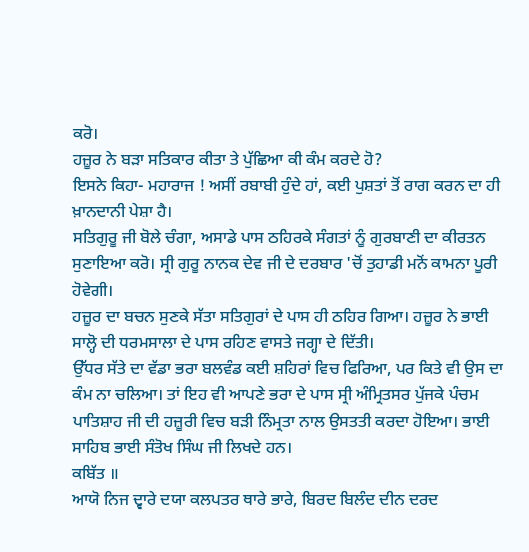ਕਰੋ।
ਹਜ਼ੂਰ ਨੇ ਬੜਾ ਸਤਿਕਾਰ ਕੀਤਾ ਤੇ ਪੁੱਛਿਆ ਕੀ ਕੰਮ ਕਰਦੇ ਹੋ?
ਇਸਨੇ ਕਿਹਾ- ਮਹਾਰਾਜ ! ਅਸੀਂ ਰਬਾਬੀ ਹੁੰਦੇ ਹਾਂ, ਕਈ ਪੁਸ਼ਤਾਂ ਤੋਂ ਰਾਗ ਕਰਨ ਦਾ ਹੀ ਖ਼ਾਨਦਾਨੀ ਪੇਸ਼ਾ ਹੈ।
ਸਤਿਗੁਰੂ ਜੀ ਬੋਲੇ ਚੰਗਾ, ਅਸਾਡੇ ਪਾਸ ਠਹਿਰਕੇ ਸੰਗਤਾਂ ਨੂੰ ਗੁਰਬਾਣੀ ਦਾ ਕੀਰਤਨ ਸੁਣਾਇਆ ਕਰੋ। ਸ੍ਰੀ ਗੁਰੂ ਨਾਨਕ ਦੇਵ ਜੀ ਦੇ ਦਰਬਾਰ 'ਚੋਂ ਤੁਹਾਡੀ ਮਨੋਂ ਕਾਮਨਾ ਪੂਰੀ ਹੋਵੇਗੀ।
ਹਜ਼ੂਰ ਦਾ ਬਚਨ ਸੁਣਕੇ ਸੱਤਾ ਸਤਿਗੁਰਾਂ ਦੇ ਪਾਸ ਹੀ ਠਹਿਰ ਗਿਆ। ਹਜ਼ੂਰ ਨੇ ਭਾਈ ਸਾਲ੍ਹੋ ਦੀ ਧਰਮਸਾਲਾ ਦੇ ਪਾਸ ਰਹਿਣ ਵਾਸਤੇ ਜਗ੍ਹਾ ਦੇ ਦਿੱਤੀ।
ਉੱਧਰ ਸੱਤੇ ਦਾ ਵੱਡਾ ਭਰਾ ਬਲਵੰਡ ਕਈ ਸ਼ਹਿਰਾਂ ਵਿਚ ਫਿਰਿਆ, ਪਰ ਕਿਤੇ ਵੀ ਉਸ ਦਾ ਕੰਮ ਨਾ ਚਲਿਆ। ਤਾਂ ਇਹ ਵੀ ਆਪਣੇ ਭਰਾ ਦੇ ਪਾਸ ਸ੍ਰੀ ਅੰਮ੍ਰਿਤਸਰ ਪੁੱਜਕੇ ਪੰਚਮ ਪਾਤਿਸ਼ਾਹ ਜੀ ਦੀ ਹਜ਼ੂਰੀ ਵਿਚ ਬੜੀ ਨਿੰਮ੍ਰਤਾ ਨਾਲ ਉਸਤਤੀ ਕਰਦਾ ਹੋਇਆ। ਭਾਈ ਸਾਹਿਬ ਭਾਈ ਸੰਤੋਖ ਸਿੰਘ ਜੀ ਲਿਖਦੇ ਹਨ।
ਕਬਿੱਤ ॥
ਆਯੋ ਨਿਜ ਦ੍ਵਾਰੇ ਦਯਾ ਕਲਪਤਰ ਥਾਰੇ ਭਾਰੇ, ਬਿਰਦ ਬਿਲੰਦ ਦੀਨ ਦਰਦ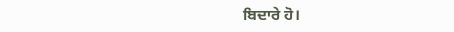ਬਿਦਾਰੇ ਹੋ।